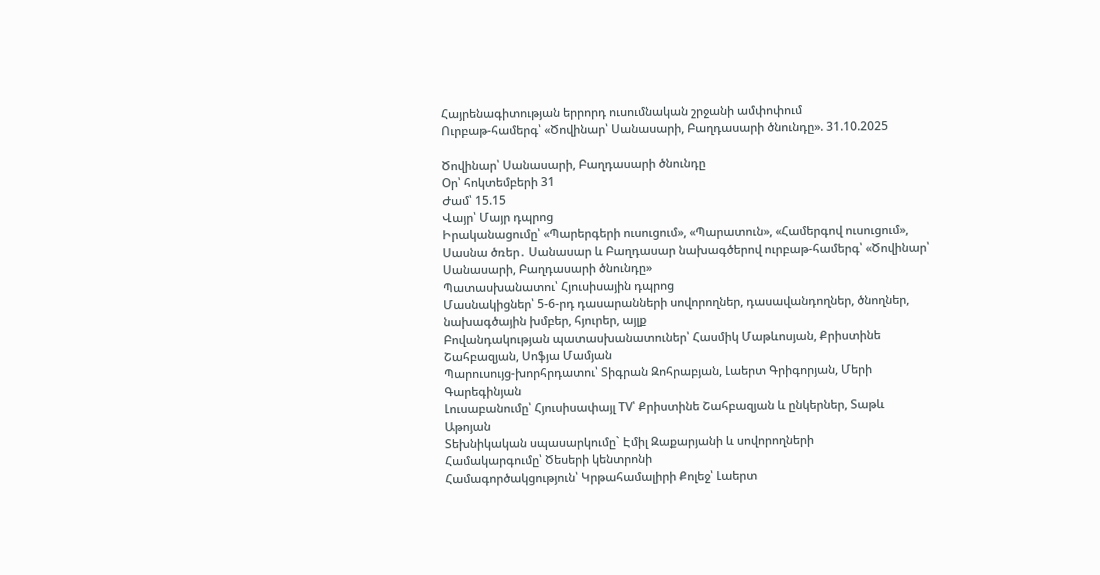Հայրենագիտության երրորդ ուսումնական շրջանի ամփոփում
Ուրբաթ-համերգ՝ «Ծովինար՝ Սանասարի, Բաղդասարի ծնունդը». 31.10.2025

Ծովինար՝ Սանասարի, Բաղդասարի ծնունդը
Օր՝ հոկտեմբերի 31
Ժամ՝ 15.15
Վայր՝ Մայր դպրոց
Իրականացումը՝ «Պարերգերի ուսուցում», «Պարատուն», «Համերգով ուսուցում», Սասնա ծռեր․ Սանասար և Բաղդասար նախագծերով ուրբաթ-համերգ՝ «Ծովինար՝ Սանասարի, Բաղդասարի ծնունդը»
Պատասխանատու՝ Հյուսիսային դպրոց
Մասնակիցներ՝ 5-6-րդ դասարանների սովորողներ, դասավանդողներ, ծնողներ, նախագծային խմբեր, հյուրեր, այլք
Բովանդակության պատասխանատուներ՝ Հասմիկ Մաթևոսյան, Քրիստինե Շահբազյան, Սոֆյա Մամյան
Պարուսույց-խորհրդատու՝ Տիգրան Զոհրաբյան, Լաերտ Գրիգորյան, Մերի Գարեգինյան
Լուսաբանումը՝ Հյուսիսափայլ TV՝ Քրիստինե Շահբազյան և ընկերներ, Տաթև Աթոյան
Տեխնիկական սպասարկումը` Էմիլ Զաքարյանի և սովորողների
Համակարգումը՝ Ծեսերի կենտրոնի
Համագործակցություն՝ Կրթահամալիրի Քոլեջ՝ Լաերտ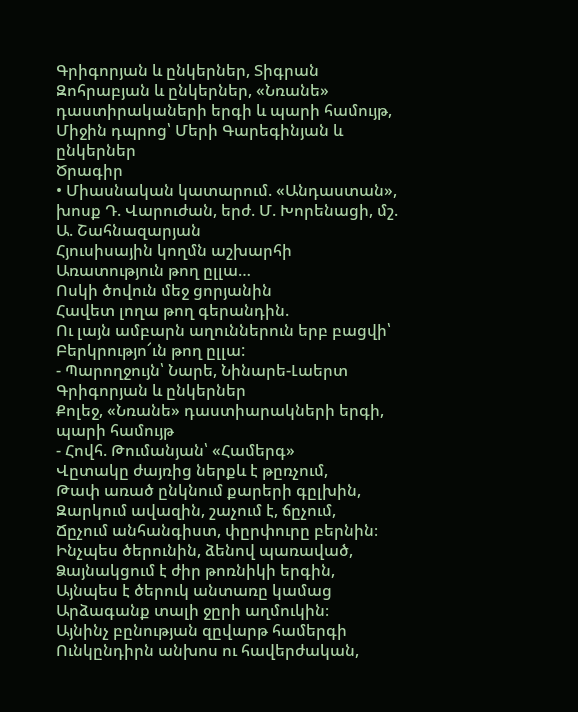Գրիգորյան և ընկերներ, Տիգրան Զոհրաբյան և ընկերներ, «Նռանե» դաստիրակաների երգի և պարի համույթ, Միջին դպրոց՝ Մերի Գարեգինյան և ընկերներ
Ծրագիր
• Միասնական կատարում. «Անդաստան», խոսք Դ. Վարուժան, երժ. Մ. Խորենացի, մշ. Ա. Շահնազարյան
Հյուսիսային կողմն աշխարհի
Առատություն թող ըլլա…
Ոսկի ծովուն մեջ ցորյանին
Հավետ լողա թող գերանդին.
Ու լայն ամբարն աղուններուն երբ բացվի՝
Բերկրությո՜ւն թող ըլլա:
- Պարողջույն՝ Նարե, Նինարե-Լաերտ Գրիգորյան և ընկերներ
Քոլեջ, «Նռանե» դաստիարակների երգի, պարի համույթ
- Հովհ. Թումանյան՝ «Համերգ»
Վըտակը ժայռից ներքև է թըռչում,
Թափ առած ընկնում քարերի գըլխին,
Զարկում ավազին, շաչում է, ճըչում,
Ճըչում անհանգիստ, փըրփուրը բերնին։
Ինչպես ծերունին, ձենով պառաված,
Ձայնակցում է ժիր թոռնիկի երգին,
Այնպես է ծերուկ անտառը կամաց
Արձագանք տալի ջըրի աղմուկին։
Այնինչ բընության զըվարթ համերգի
Ունկընդիրն անխոս ու հավերժական,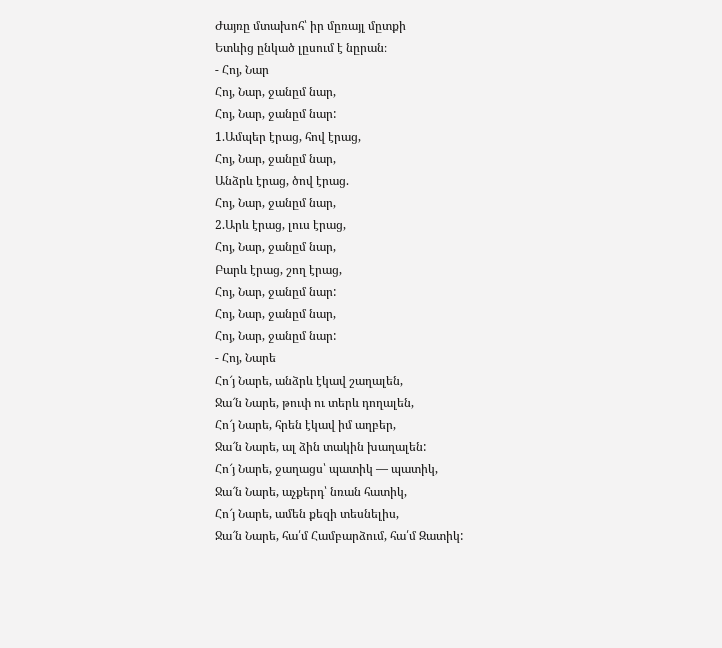Ժայռը մտախոհ՝ իր մըռայլ մըտքի
Ետևից ընկած լըսում է նըրան։
- Հոյ, Նար
Հոյ, Նար, ջանըմ նար,
Հոյ, Նար, ջանըմ նար:
1.Ամպեր էրաց, հով էրաց,
Հոյ, Նար, ջանըմ նար,
Անձրև էրաց, ծով էրաց.
Հոյ, Նար, ջանըմ նար,
2.Արև էրաց, լուս էրաց,
Հոյ, Նար, ջանըմ նար,
Բարև էրաց, շող էրաց,
Հոյ, Նար, ջանըմ նար:
Հոյ, Նար, ջանըմ նար,
Հոյ, Նար, ջանըմ նար:
- Հոյ, Նարե
Հո՜յ Նարե, անձրև էկավ շաղալեն,
Ջա՜ն Նարե, թուփ ու տերև դողալեն,
Հո՜յ Նարե, հրեն էկավ իմ աղբեր,
Ջա՜ն Նարե, ալ ձին տակին խաղալեն:
Հո՜յ Նարե, ջաղացս՝ պատիկ — պատիկ,
Ջա՜ն Նարե, աչքերդ՝ նռան հատիկ,
Հո՜յ Նարե, ամեն քեզի տեսնելիս,
Ջա՜ն Նարե, հա՛մ Համբարձում, հա՛մ Զատիկ: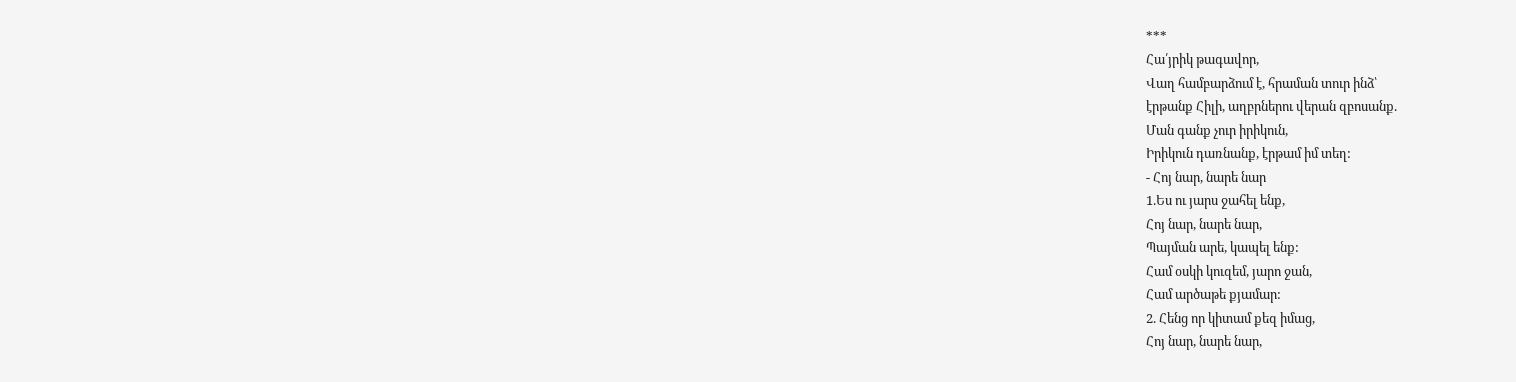***
Հա՛յրիկ թագավոր,
Վաղ համբարձում է, հրաման տուր ինձ՝
էրթանք Հիլի, աղբրներու վերան զբոսանք.
Ման գանք չուր իրիկուն,
Իրիկուն դառնանք, էրթամ իմ տեղ:
- Հոյ նար, նարե նար
1.Ես ու յարս ջահել ենք,
Հոյ նար, նարե նար,
Պայման արե, կապել ենք:
Համ օսկի կուզեմ, յարո ջան,
Համ արծաթե քյամար:
2. Հենց որ կիտամ քեզ իմաց,
Հոյ նար, նարե նար,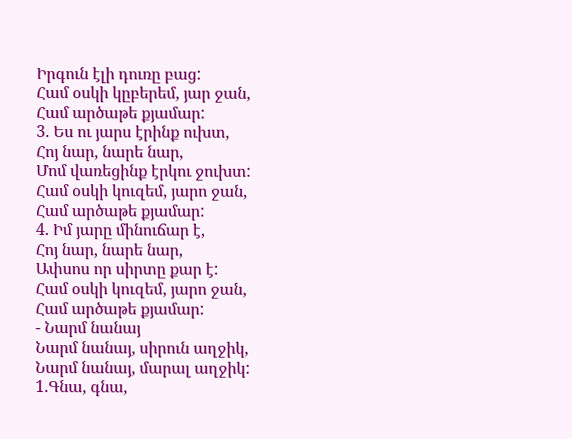Իրգուն էլի դուռը բաց:
Համ օսկի կըբերեմ, յար ջան,
Համ արծաթե քյամար:
3. Ես ու յարս էրինք ուխտ,
Հոյ նար, նարե նար,
Մոմ վառեցինք էրկու ջուխտ:
Համ օսկի կուզեմ, յարո ջան,
Համ արծաթե քյամար:
4. Իմ յարը մինուճար է,
Հոյ նար, նարե նար,
Ափսոս որ սիրտը քար է:
Համ օսկի կուզեմ, յարո ջան,
Համ արծաթե քյամար:
- Նարմ նանայ
Նարմ նանայ, սիրուն աղջիկ,
Նարմ նանայ, մարալ աղջիկ:
1.Գնա, գնա,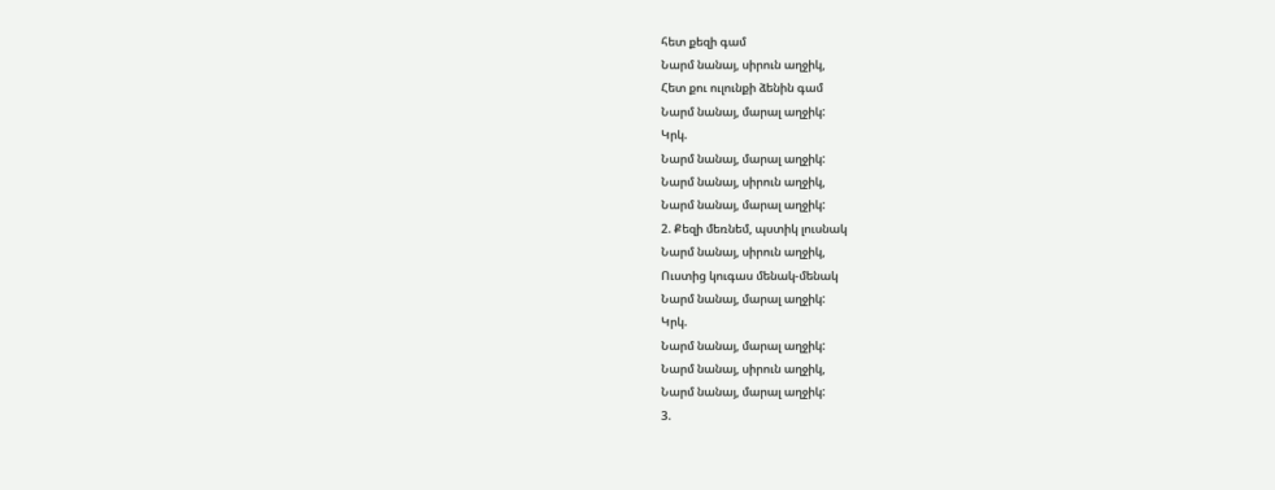հետ քեզի գամ
Նարմ նանայ, սիրուն աղջիկ,
Հետ քու ուլունքի ձենին գամ
Նարմ նանայ, մարալ աղջիկ:
Կրկ.
Նարմ նանայ, մարալ աղջիկ:
Նարմ նանայ, սիրուն աղջիկ,
Նարմ նանայ, մարալ աղջիկ:
2. Քեզի մեռնեմ, պստիկ լուսնակ
Նարմ նանայ, սիրուն աղջիկ,
Ուստից կուգաս մենակ-մենակ
Նարմ նանայ, մարալ աղջիկ:
Կրկ.
Նարմ նանայ, մարալ աղջիկ:
Նարմ նանայ, սիրուն աղջիկ,
Նարմ նանայ, մարալ աղջիկ:
3.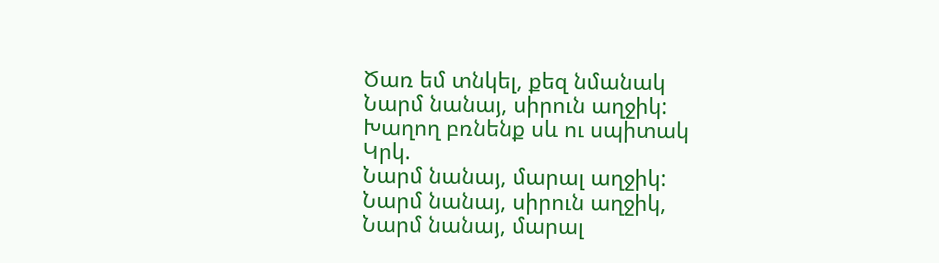Ծառ եմ տնկել, քեզ նմանակ
Նարմ նանայ, սիրուն աղջիկ:
Խաղող բռնենք սև ու սպիտակ
Կրկ.
Նարմ նանայ, մարալ աղջիկ:
Նարմ նանայ, սիրուն աղջիկ,
Նարմ նանայ, մարալ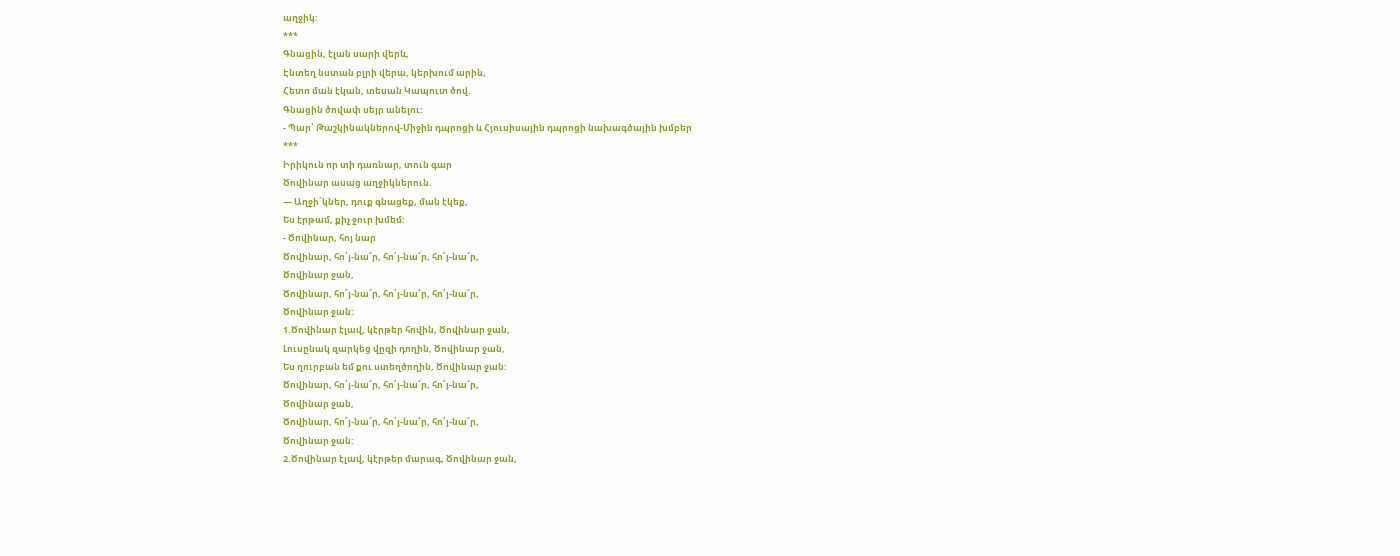աղջիկ:
***
Գնացին, էլան սարի վերև,
Էնտեղ նստան բլրի վերա, կերխում արին,
Հետո ման էկան, տեսան Կապուտ ծով.
Գնացին ծովափ սեյր անելու:
- Պար՝ Թաշկինակներով-Միջին դպրոցի և Հյուսիսային դպրոցի նախագծային խմբեր
***
Իրիկուն որ տի դառնար, տուն գար
Ծովինար ասաց աղջիկներուն.
— Աղջի՛կներ, դուք գնացեք, ման էկեք,
Ես էրթամ, քիչ ջուր խմեմ:
- Ծովինար, հոյ նար
Ծովինար, հո՛յ-նա՜ր, հո՛յ-նա՜ր, հո՛յ-նա՜ր,
Ծովինար ջան,
Ծովինար, հո՛յ-նա՜ր, հո՛յ-նա՜ր, հո՛յ-նա՜ր,
Ծովինար ջան:
1.Ծովինար էլավ, կէրթեր հովին, Ծովինար ջան,
Լուսընակ զարկեց վըզի դողին, Ծովինար ջան,
Ես ղուրբան եմ քու ստեղծողին, Ծովինար ջան:
Ծովինար, հո՛յ-նա՜ր, հո՛յ-նա՜ր, հո՛յ-նա՜ր,
Ծովինար ջան,
Ծովինար, հո՛յ-նա՜ր, հո՛յ-նա՜ր, հո՛յ-նա՜ր,
Ծովինար ջան:
2.Ծովինար էլավ, կէրթեր մարագ, Ծովինար ջան,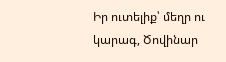Իր ուտելիք՝ մեղր ու կարագ, Ծովինար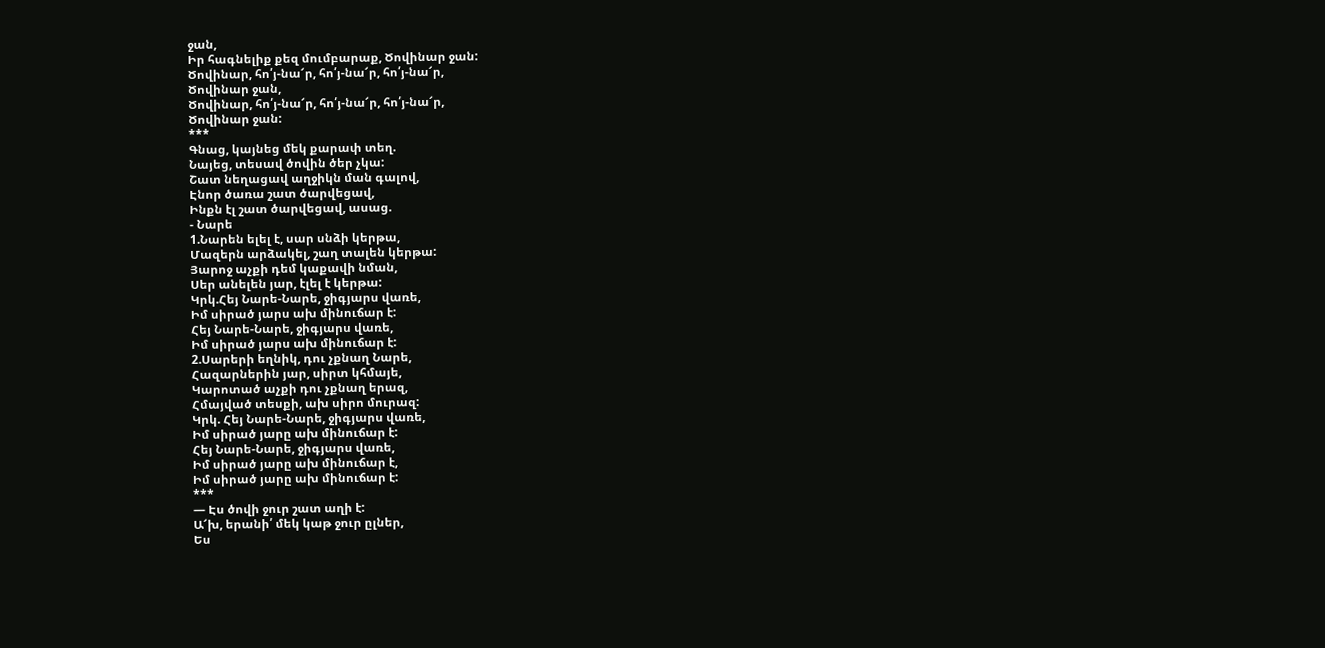ջան,
Իր հագնելիք քեզ մումբարաք, Ծովինար ջան:
Ծովինար, հո՛յ-նա՜ր, հո՛յ-նա՜ր, հո՛յ-նա՜ր,
Ծովինար ջան,
Ծովինար, հո՛յ-նա՜ր, հո՛յ-նա՜ր, հո՛յ-նա՜ր,
Ծովինար ջան:
***
Գնաց, կայնեց մեկ քարափ տեղ.
Նայեց, տեսավ ծովին ծեր չկա:
Շատ նեղացավ աղջիկն ման գալով,
Էնոր ծառա շատ ծարվեցավ,
Ինքն էլ շատ ծարվեցավ, ասաց.
- Նարե
1.Նարեն ելել է, սար սնձի կերթա,
Մազերն արձակել, շաղ տալեն կերթա:
Յարոջ աչքի դեմ կաքավի նման,
Սեր անելեն յար, էլել է կերթա:
Կրկ.Հեյ Նարե-Նարե, ջիգյարս վառե,
Իմ սիրած յարս ախ մինուճար է:
Հեյ Նարե-Նարե, ջիգյարս վառե,
Իմ սիրած յարս ախ մինուճար է:
2.Սարերի եղնիկ, դու չքնաղ Նարե,
Հազարներին յար, սիրտ կհմայե,
Կարոտած աչքի դու չքնաղ երազ,
Հմայված տեսքի, ախ սիրո մուրազ:
Կրկ. Հեյ Նարե-Նարե, ջիգյարս վառե,
Իմ սիրած յարը ախ մինուճար է:
Հեյ Նարե-Նարե, ջիգյարս վառե,
Իմ սիրած յարը ախ մինուճար է,
Իմ սիրած յարը ախ մինուճար է:
***
— Էս ծովի ջուր շատ աղի է:
Ա՜խ, երանի՛ մեկ կաթ ջուր ըլներ,
Ես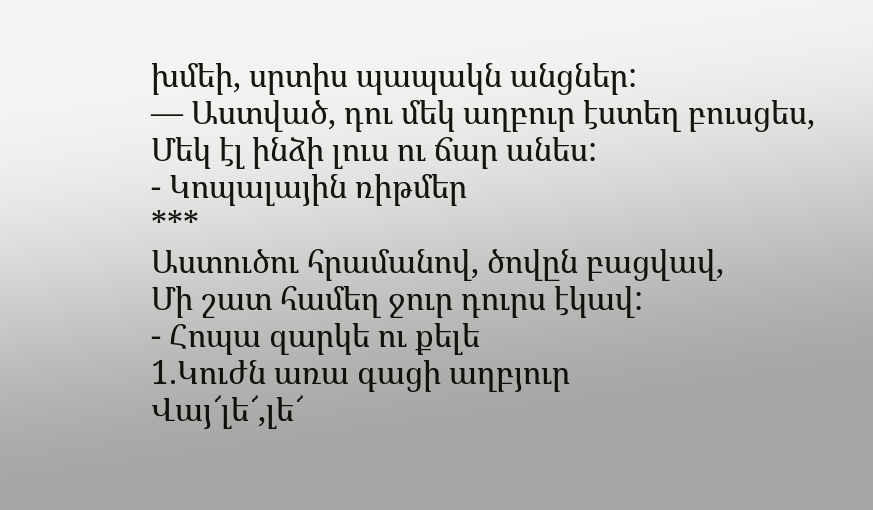խմեի, սրտիս պապակն անցներ:
— Աստված, դու մեկ աղբուր էստեղ բուսցես,
Մեկ էլ ինձի լուս ու ճար անես:
- Կոպալային ռիթմեր
***
Աստուծու հրամանով, ծովըն բացվավ,
Մի շատ համեղ ջուր դուրս էկավ:
- Հոպա զարկե ու քելե
1.Կուժն առա գացի աղբյուր
Վայ՜լե՜,լե՜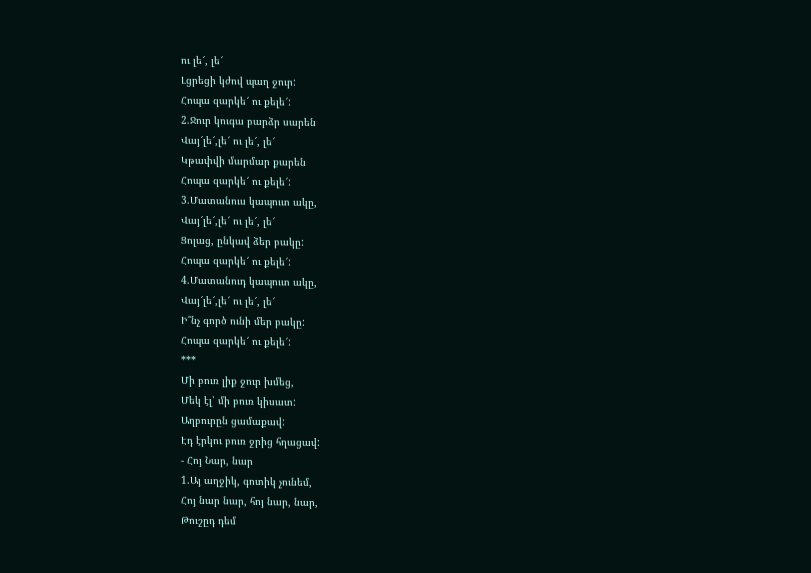ու լե՜, լե՜
Լցրեցի կժով պաղ ջուր:
Հոպա զարկե՜ ու քելե՜:
2.Ջուր կուգա բարձր սարեն
Վայ՜լե՜,լե՜ ու լե՜, լե՜
Կթափվի մարմար քարեն
Հոպա զարկե՜ ու քելե՜:
3.Մատանուս կապուտ ակը,
Վայ՜լե՜,լե՜ ու լե՜, լե՜
Ցոլաց, ընկավ ձեր բակը:
Հոպա զարկե՜ ու քելե՜:
4.Մատանուդ կապուտ ակը,
Վայ՜լե՜,լե՜ ու լե՜, լե՜
Ի՞նչ գործ ունի մեր բակը:
Հոպա զարկե՜ ու քելե՜:
***
Մի բուռ լիք ջուր խմեց,
Մեկ էլ՝ մի բուռ կիսատ:
Աղբուրըն ցամաքավ:
Էդ էրկու բուռ ջրից հղացավ:
- Հոյ Նար, նար
1.Այ աղջիկ, գոտիկ չունեմ,
Հոյ նար նար, հոյ նար, նար,
Թուշըդ դեմ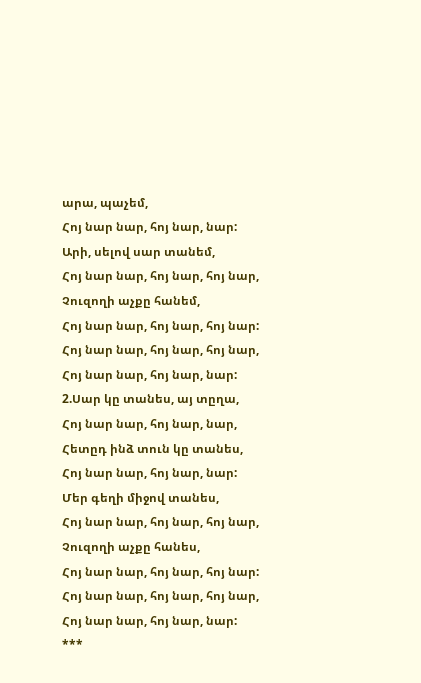արա, պաչեմ,
Հոյ նար նար, հոյ նար, նար:
Արի, սելով սար տանեմ,
Հոյ նար նար, հոյ նար, հոյ նար,
Չուզողի աչքը հանեմ,
Հոյ նար նար, հոյ նար, հոյ նար:
Հոյ նար նար, հոյ նար, հոյ նար,
Հոյ նար նար, հոյ նար, նար:
2.Սար կը տանես, այ տըղա,
Հոյ նար նար, հոյ նար, նար,
Հետըդ ինձ տուն կը տանես,
Հոյ նար նար, հոյ նար, նար:
Մեր գեղի միջով տանես,
Հոյ նար նար, հոյ նար, հոյ նար,
Չուզողի աչքը հանես,
Հոյ նար նար, հոյ նար, հոյ նար:
Հոյ նար նար, հոյ նար, հոյ նար,
Հոյ նար նար, հոյ նար, նար:
***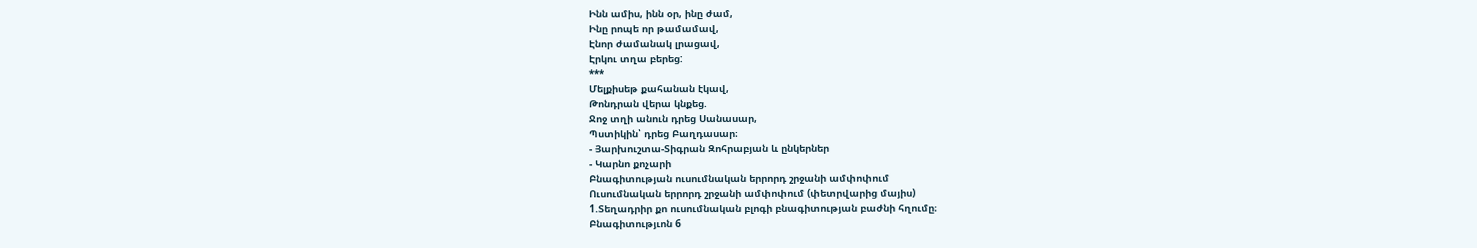Ինն ամիս, ինն օր, ինը ժամ,
Ինը րոպե որ թամամավ,
Էնոր ժամանակ լրացավ,
Էրկու տղա բերեց:
***
Մելքիսեթ քահանան էկավ,
Թոնդրան վերա կնքեց.
Ջոջ տղի անուն դրեց Սանասար,
Պստիկին՝ դրեց Բաղդասար։
- Յարխուշտա-Տիգրան Զոհրաբյան և ընկերներ
- Կարնո քոչարի
Բնագիտության ուսումնական երրորդ շրջանի ամփոփում
Ուսումնական երրորդ շրջանի ամփոփում (փետրվարից մայիս)
1.Տեղադրիր քո ուսումնական բլոգի բնագիտության բաժնի հղումը։
Բնագիտությւոն 6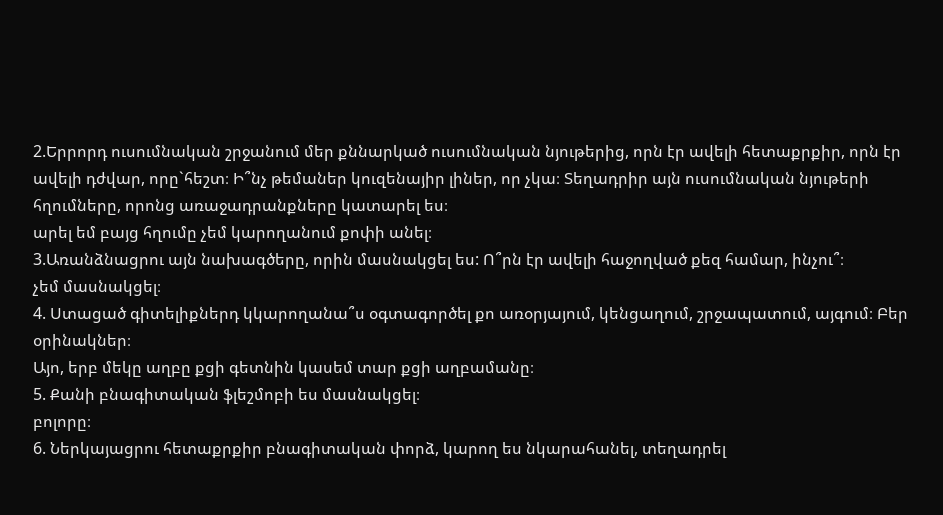2.Երրորդ ուսումնական շրջանում մեր քննարկած ուսումնական նյութերից, որն էր ավելի հետաքրքիր, որն էր ավելի դժվար, որը`հեշտ։ Ի՞նչ թեմաներ կուզենայիր լիներ, որ չկա։ Տեղադրիր այն ուսումնական նյութերի հղումները, որոնց առաջադրանքները կատարել ես։
արել եմ բայց հղումը չեմ կարողանում քոփի անել։
3.Առանձնացրու այն նախագծերը, որին մասնակցել ես: Ո՞րն էր ավելի հաջողված քեզ համար, ինչու՞։
չեմ մասնակցել։
4. Ստացած գիտելիքներդ կկարողանա՞ս օգտագործել քո առօրյայում, կենցաղում, շրջապատում, այգում։ Բեր օրինակներ։
Այո, երբ մեկը աղբը քցի գետնին կասեմ տար քցի աղբամանը։
5. Քանի բնագիտական ֆլեշմոբի ես մասնակցել։
բոլորը։
6. Ներկայացրու հետաքրքիր բնագիտական փորձ, կարող ես նկարահանել, տեղադրել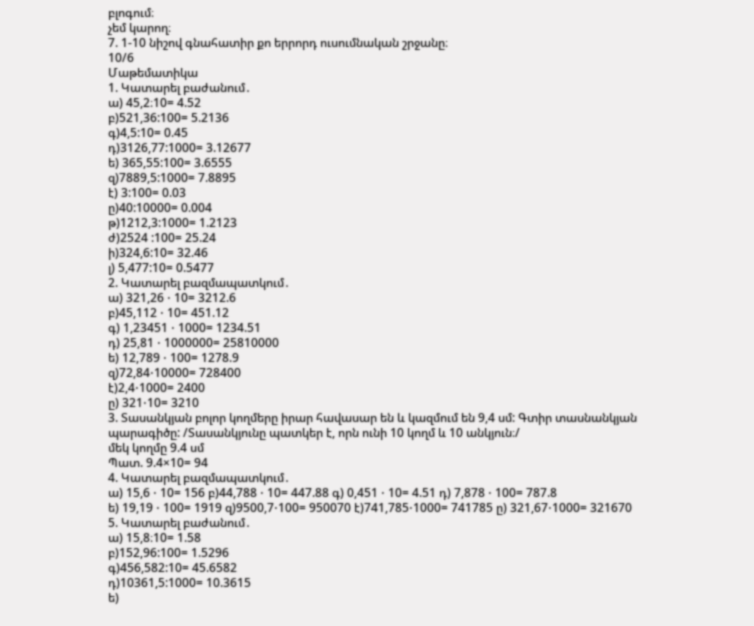բլոգում։
չեմ կարող։
7. 1-10 նիշով գնահատիր քո երրորդ ուսումնական շրջանը։
10/6
Մաթեմատիկա
1. Կատարել բաժանում․
ա) 45,2։10= 4.52
բ)521,36:100= 5.2136
գ)4,5:10= 0.45
դ)3126,77:1000= 3.12677
ե) 365,55:100= 3.6555
զ)7889,5:1000= 7.8895
է) 3:100= 0.03
ը)40:10000= 0.004
թ)1212,3:1000= 1.2123
ժ)2524 :100= 25.24
ի)324,6:10= 32.46
լ) 5,477:10= 0.5477
2. Կատարել բազմապատկում․
ա) 321,26 ⋅ 10= 3212.6
բ)45,112 ⋅ 10= 451.12
գ) 1,23451 ⋅ 1000= 1234.51
դ) 25,81 ⋅ 1000000= 25810000
ե) 12,789 ⋅ 100= 1278.9
զ)72,84⋅10000= 728400
է)2,4⋅1000= 2400
ը) 321⋅10= 3210
3. Տասանկյան բոլոր կողմերը իրար հավասար են և կազմում են 9,4 սմ: Գտիր տասնանկյան պարագիծը: /Տասանկյունը պատկեր է, որն ունի 10 կողմ և 10 անկյուն։/
մեկ կողմը 9.4 սմ
Պատ. 9.4×10= 94
4. Կատարել բազմապատկում․
ա) 15,6 ⋅ 10= 156 բ)44,788 ⋅ 10= 447.88 գ) 0,451 ⋅ 10= 4.51 դ) 7,878 ⋅ 100= 787.8
ե) 19,19 ⋅ 100= 1919 զ)9500,7⋅100= 950070 է)741,785⋅1000= 741785 ը) 321,67⋅1000= 321670
5. Կատարել բաժանում․
ա) 15,8։10= 1.58
բ)152,96:100= 1.5296
գ)456,582:10= 45.6582
դ)10361,5:1000= 10.3615
ե)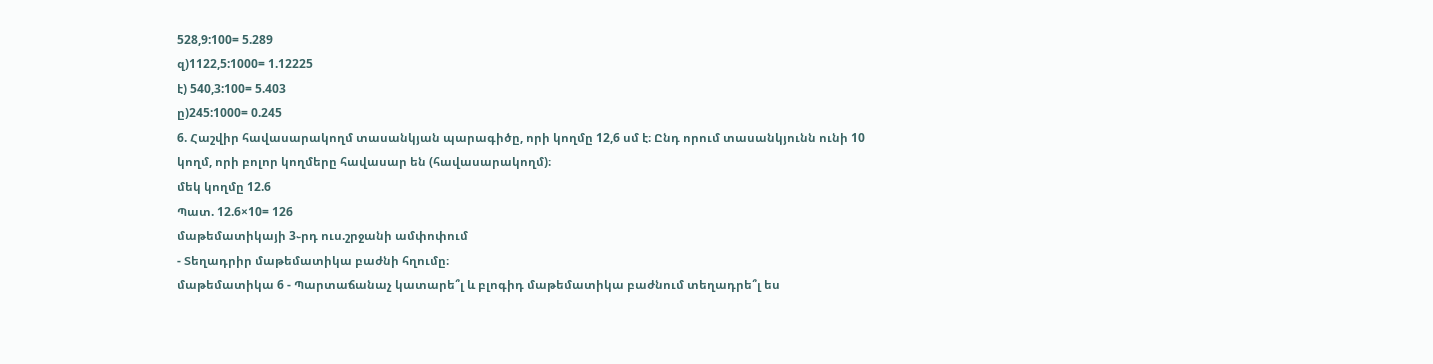528,9:100= 5.289
զ)1122,5:1000= 1.12225
է) 540,3:100= 5.403
ը)245:1000= 0.245
6. Հաշվիր հավասարակողմ տասանկյան պարագիծը, որի կողմը 12,6 սմ է։ Ընդ որում տասանկյունն ունի 10 կողմ, որի բոլոր կողմերը հավասար են (հավասարակողմ)։
մեկ կողմը 12.6
Պատ. 12.6×10= 126
մաթեմատիկայի 3֊րդ ուս.շրջանի ամփոփում
- Տեղադրիր մաթեմատիկա բաժնի հղումը։
մաթեմատիկա 6 - Պարտաճանաչ կատարե՞լ և բլոգիդ մաթեմատիկա բաժնում տեղադրե՞լ ես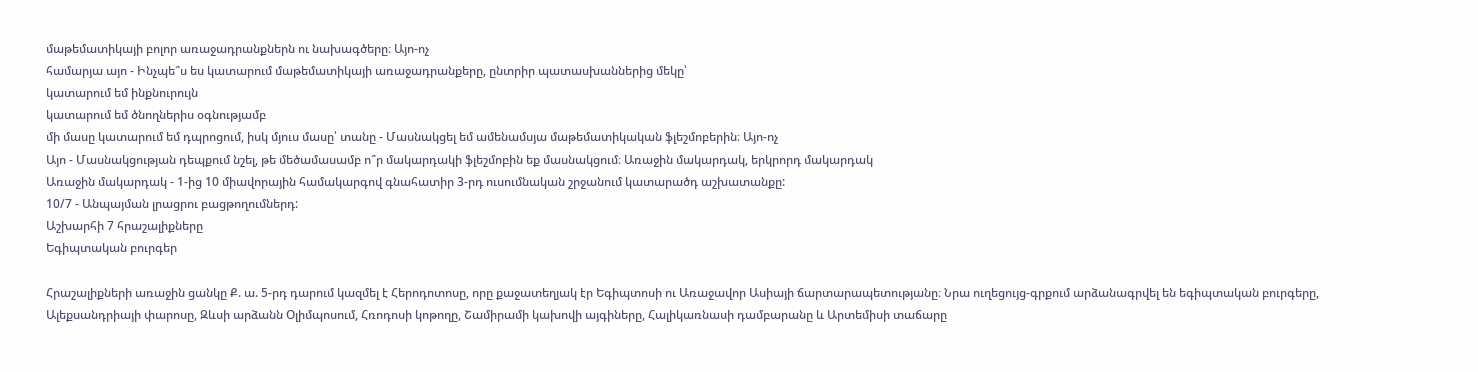մաթեմատիկայի բոլոր առաջադրանքներն ու նախագծերը։ Այո-ոչ
համարյա այո - Ինչպե՞ս ես կատարում մաթեմատիկայի առաջադրանքերը, ընտրիր պատասխաններից մեկը՝
կատարում եմ ինքնուրույն
կատարում եմ ծնողներիս օգնությամբ
մի մասը կատարում եմ դպրոցում, իսկ մյուս մասը՝ տանը - Մասնակցել եմ ամենամսյա մաթեմատիկական ֆլեշմոբերին։ Այո-ոչ
Այո - Մասնակցության դեպքում նշել, թե մեծամասամբ ո՞ր մակարդակի ֆլեշմոբին եք մասնակցում։ Առաջին մակարդակ, երկրորդ մակարդակ
Առաջին մակարդակ - 1-ից 10 միավորային համակարգով գնահատիր 3-րդ ուսումնական շրջանում կատարածդ աշխատանքը:
10/7 - Անպայման լրացրու բացթողումներդ:
Աշխարհի 7 հրաշալիքները
Եգիպտական բուրգեր

Հրաշալիքների առաջին ցանկը Ք. ա. 5-րդ դարում կազմել է Հերոդոտոսը, որը քաջատեղյակ էր Եգիպտոսի ու Առաջավոր Ասիայի ճարտարապետությանը։ Նրա ուղեցույց-գրքում արձանագրվել են եգիպտական բուրգերը, Ալեքսանդրիայի փարոսը, Զևսի արձանն Օլիմպոսում, Հռոդոսի կոթողը, Շամիրամի կախովի այգիները, Հալիկառնասի դամբարանը և Արտեմիսի տաճարը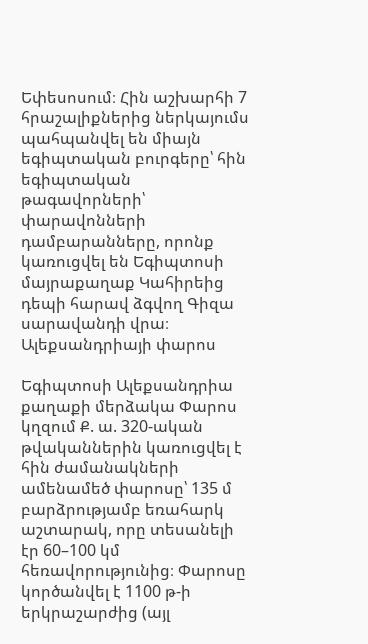Եփեսոսում։ Հին աշխարհի 7 հրաշալիքներից ներկայումս պահպանվել են միայն եգիպտական բուրգերը՝ հին եգիպտական թագավորների՝ փարավոնների դամբարանները, որոնք կառուցվել են Եգիպտոսի մայրաքաղաք Կահիրեից դեպի հարավ ձգվող Գիզա սարավանդի վրա։
Ալեքսանդրիայի փարոս

Եգիպտոսի Ալեքսանդրիա քաղաքի մերձակա Փարոս կղզում Ք. ա. 320-ական թվականներին կառուցվել է հին ժամանակների ամենամեծ փարոսը՝ 135 մ բարձրությամբ եռահարկ աշտարակ, որը տեսանելի էր 60–100 կմ հեռավորությունից։ Փարոսը կործանվել է 1100 թ-ի երկրաշարժից (այլ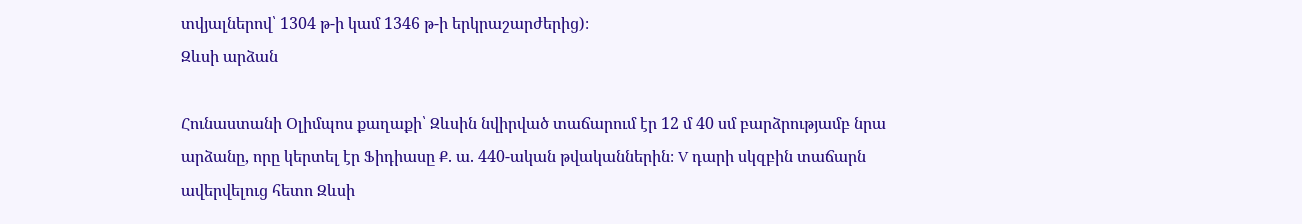տվյալներով՝ 1304 թ-ի կամ 1346 թ-ի երկրաշարժերից)։
Զևսի արձան

Հունաստանի Օլիմպոս քաղաքի՝ Զևսին նվիրված տաճարում էր 12 մ 40 սմ բարձրությամբ նրա արձանը, որը կերտել էր Ֆիդիասը Ք. ա. 440-ական թվականներին։ V դարի սկզբին տաճարն ավերվելուց հետո Զևսի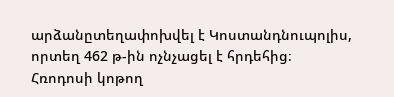արձանըտեղափոխվել է Կոստանդնուպոլիս, որտեղ 462 թ-ին ոչնչացել է հրդեհից։
Հռոդոսի կոթող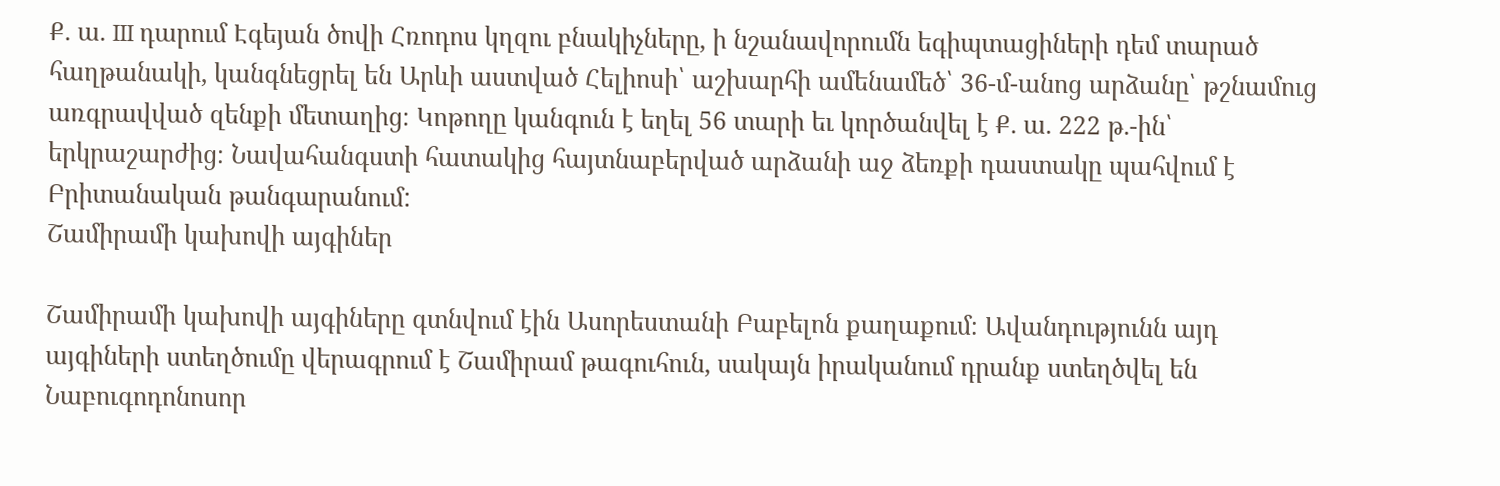Ք. ա. III դարում Էգեյան ծովի Հռոդոս կղզու բնակիչները, ի նշանավորումն եգիպտացիների դեմ տարած հաղթանակի, կանգնեցրել են Արևի աստված Հելիոսի՝ աշխարհի ամենամեծ՝ 36-մ-անոց արձանը՝ թշնամուց առգրավված զենքի մետաղից։ Կոթողը կանգուն է եղել 56 տարի եւ կործանվել է Ք. ա. 222 թ.-ին՝ երկրաշարժից։ Նավահանգստի հատակից հայտնաբերված արձանի աջ ձեռքի դաստակը պահվում է Բրիտանական թանգարանում:
Շամիրամի կախովի այգիներ

Շամիրամի կախովի այգիները գտնվում էին Ասորեստանի Բաբելոն քաղաքում։ Ավանդությունն այդ այգիների ստեղծումը վերագրում է Շամիրամ թագուհուն, սակայն իրականում դրանք ստեղծվել են Նաբուգոդոնոսոր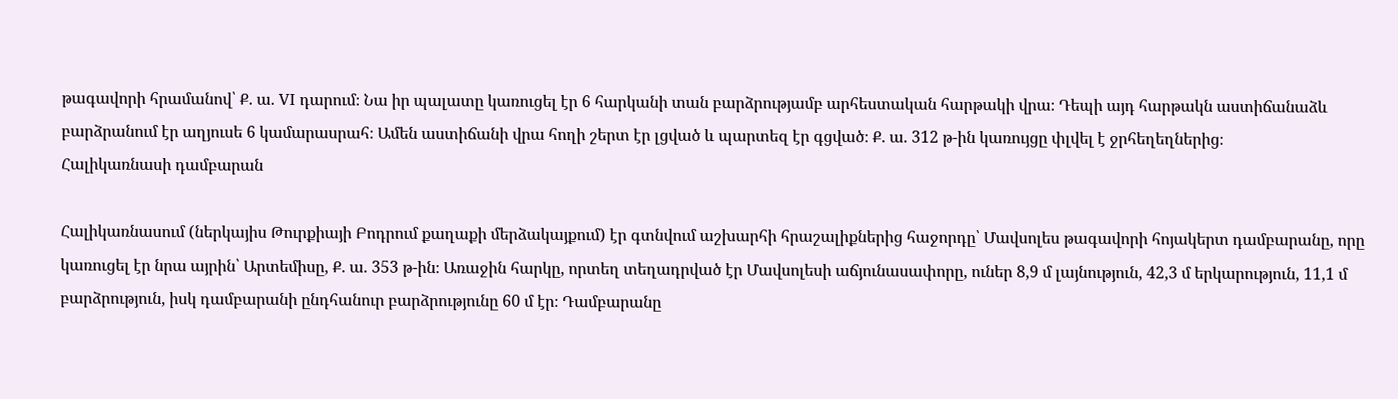թագավորի հրամանով՝ Ք. ա. VI դարում։ Նա իր պալատը կառուցել էր 6 հարկանի տան բարձրությամբ արհեստական հարթակի վրա։ Դեպի այդ հարթակն աստիճանաձև բարձրանում էր աղյուսե 6 կամարասրահ։ Ամեն աստիճանի վրա հողի շերտ էր լցված և պարտեզ էր գցված։ Ք. ա. 312 թ-ին կառույցը փլվել է ջրհեղեղներից։
Հալիկառնասի դամբարան

Հալիկառնասում (ներկայիս Թուրքիայի Բոդրում քաղաքի մերձակայքում) էր գտնվում աշխարհի հրաշալիքներից հաջորդը՝ Մավսոլես թագավորի հոյակերտ դամբարանը, որը կառուցել էր նրա այրին՝ Արտեմիսը, Ք. ա. 353 թ-ին։ Առաջին հարկը, որտեղ տեղադրված էր Մավսոլեսի աճյունասափորը, ուներ 8,9 մ լայնություն, 42,3 մ երկարություն, 11,1 մ բարձրություն, իսկ դամբարանի ընդհանուր բարձրությունը 60 մ էր։ Դամբարանը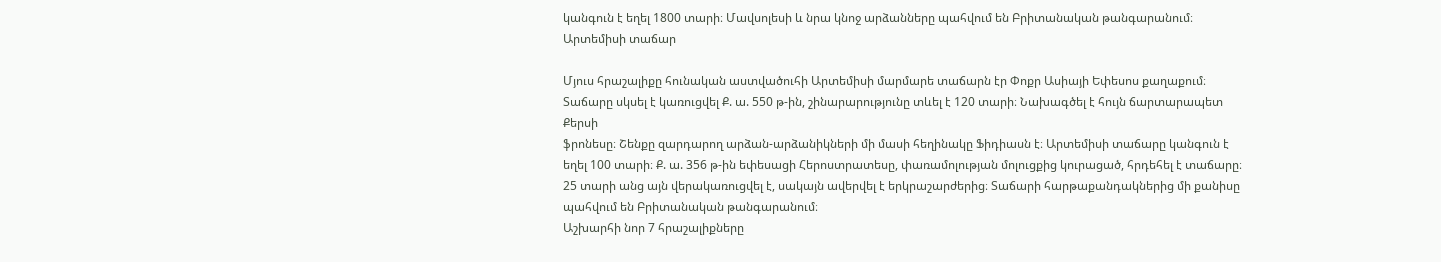կանգուն է եղել 1800 տարի։ Մավսոլեսի և նրա կնոջ արձանները պահվում են Բրիտանական թանգարանում։
Արտեմիսի տաճար

Մյուս հրաշալիքը հունական աստվածուհի Արտեմիսի մարմարե տաճարն էր Փոքր Ասիայի Եփեսոս քաղաքում։ Տաճարը սկսել է կառուցվել Ք. ա. 550 թ-ին, շինարարությունը տևել է 120 տարի։ Նախագծել է հույն ճարտարապետ Քերսի
ֆրոնեսը։ Շենքը զարդարող արձան-արձանիկների մի մասի հեղինակը Ֆիդիասն է։ Արտեմիսի տաճարը կանգուն է եղել 100 տարի։ Ք. ա. 356 թ-ին եփեսացի Հերոստրատեսը, փառամոլության մոլուցքից կուրացած, հրդեհել է տաճարը։ 25 տարի անց այն վերակառուցվել է, սակայն ավերվել է երկրաշարժերից։ Տաճարի հարթաքանդակներից մի քանիսը պահվում են Բրիտանական թանգարանում։
Աշխարհի նոր 7 հրաշալիքները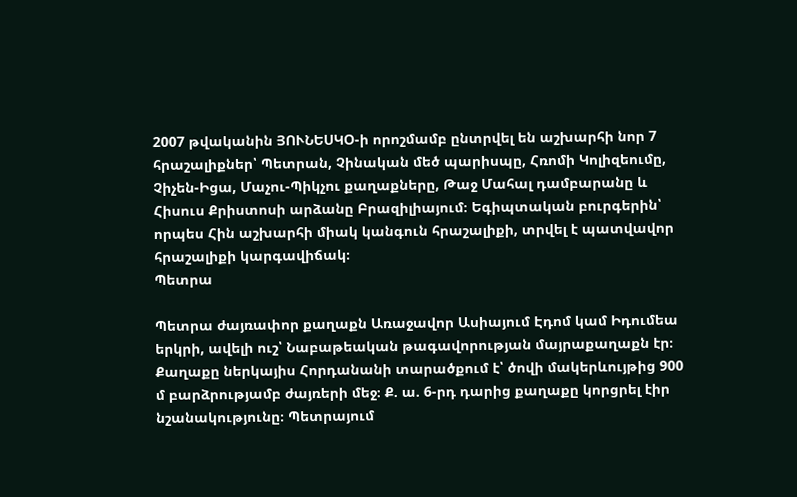2007 թվականին ՅՈՒՆԵՍԿՕ-ի որոշմամբ ընտրվել են աշխարհի նոր 7 հրաշալիքներ՝ Պետրան, Չինական մեծ պարիսպը, Հռոմի Կոլիզեումը, Չիչեն-Իցա, Մաչու-Պիկչու քաղաքները, Թաջ Մահալ դամբարանը և Հիսուս Քրիստոսի արձանը Բրազիլիայում։ Եգիպտական բուրգերին՝ որպես Հին աշխարհի միակ կանգուն հրաշալիքի, տրվել է պատվավոր հրաշալիքի կարգավիճակ։
Պետրա

Պետրա ժայռափոր քաղաքն Առաջավոր Ասիայում Էդոմ կամ Իդումեա երկրի, ավելի ուշ՝ Նաբաթեական թագավորության մայրաքաղաքն էր։ Քաղաքը ներկայիս Հորդանանի տարածքում է՝ ծովի մակերևույթից 900 մ բարձրությամբ ժայռերի մեջ։ Ք. ա. 6-րդ դարից քաղաքը կորցրել էիր նշանակությունը։ Պետրայում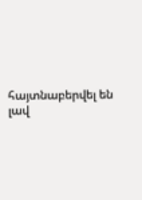հայտնաբերվել են լավ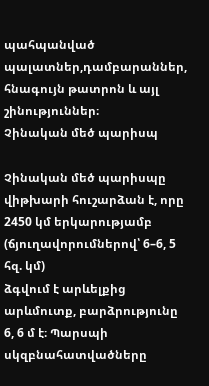պահպանված պալատներ,դամբարաններ, հնագույն թատրոն և այլ շինություններ։
Չինական մեծ պարիսպ

Չինական մեծ պարիսպը վիթխարի հուշարձան է, որը 2450 կմ երկարությամբ (ճյուղավորումներով՝ 6–6, 5 հզ. կմ)
ձգվում է արևելքից արևմուտք, բարձրությունը 6, 6 մ է։ Պարսպի սկզբնահատվածները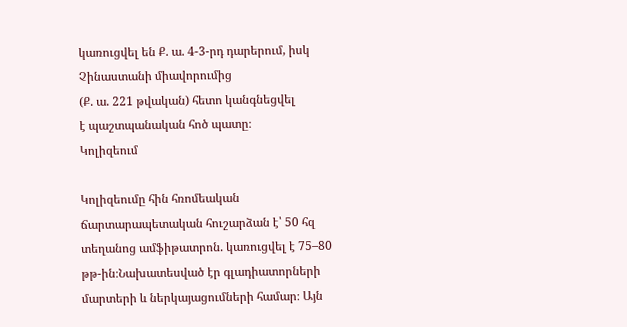կառուցվել են Ք. ա. 4-3-րդ դարերում, իսկ Չինաստանի միավորումից
(Ք. ա. 221 թվական) հետո կանգնեցվել
է պաշտպանական հոծ պատը։
Կոլիզեում

Կոլիզեումը հին հռոմեական ճարտարապետական հուշարձան է՝ 50 հզ տեղանոց ամֆիթատրոն. կառուցվել է 75–80 թթ-ին։Նախատեսված էր գլադիատորների մարտերի և ներկայացումների համար։ Այն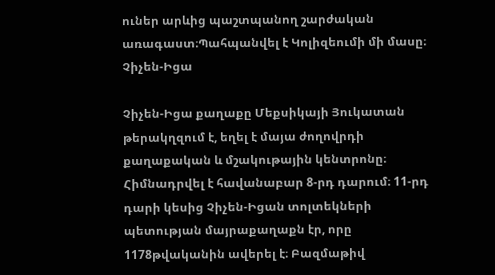ուներ արևից պաշտպանող շարժական առագաստ։Պահպանվել է Կոլիզեումի մի մասը։
Չիչեն-Իցա

Չիչեն-Իցա քաղաքը Մեքսիկայի Յուկատան թերակղզում է, եղել է մայա ժողովրդի քաղաքական և մշակութային կենտրոնը։
Հիմնադրվել է հավանաբար 8-րդ դարում։ 11-րդ դարի կեսից Չիչեն-Իցան տոլտեկների պետության մայրաքաղաքն էր, որը 1178թվականին ավերել է։ Բազմաթիվ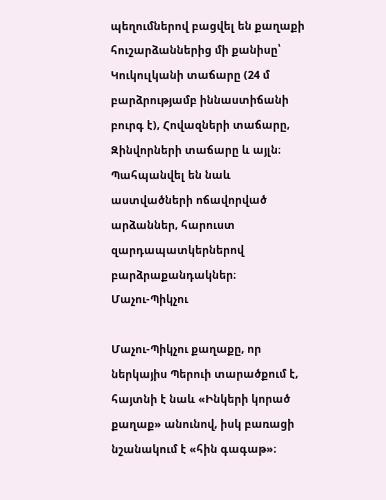պեղումներով բացվել են քաղաքի հուշարձաններից մի քանիսը՝ Կուկուլկանի տաճարը (24 մ բարձրությամբ իննաստիճանի բուրգ է), Հովազների տաճարը, Զինվորների տաճարը և այլն։ Պահպանվել են նաև աստվածների ոճավորված արձաններ, հարուստ զարդապատկերներով բարձրաքանդակներ։
Մաչու-Պիկչու

Մաչու-Պիկչու քաղաքը, որ ներկայիս Պերուի տարածքում է, հայտնի է նաև «Ինկերի կորած քաղաք» անունով, իսկ բառացի նշանակում է «հին գագաթ»։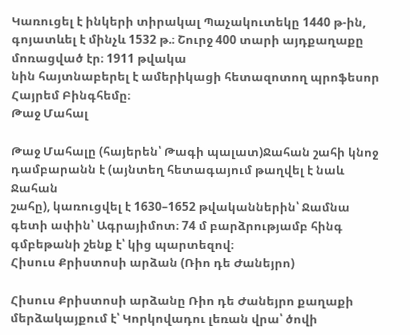Կառուցել է ինկերի տիրակալ Պաչակուտեկը 1440 թ-ին, գոյատևել է մինչև 1532 թ.։ Շուրջ 400 տարի այդքաղաքը մոռացված էր։ 1911 թվակա
նին հայտնաբերել է ամերիկացի հետազոտող պրոֆեսոր Հայրեմ Բինգհեմը։
Թաջ Մահալ

Թաջ Մահալը (հայերեն՝ Թագի պալատ)Ջահան շահի կնոջ դամբարանն է (այնտեղ հետագայում թաղվել է նաև Ջահան
շահը), կառուցվել է 1630–1652 թվականներին՝ Ջամնա գետի ափին՝ Ագրայիմոտ։ 74 մ բարձրությամբ հինգ գմբեթանի շենք է՝ կից պարտեզով։
Հիսուս Քրիստոսի արձան (Ռիո դե Ժանեյրո)

Հիսուս Քրիստոսի արձանը Ռիո դե Ժանեյրո քաղաքի մերձակայքում է՝ Կորկովադու լեռան վրա՝ ծովի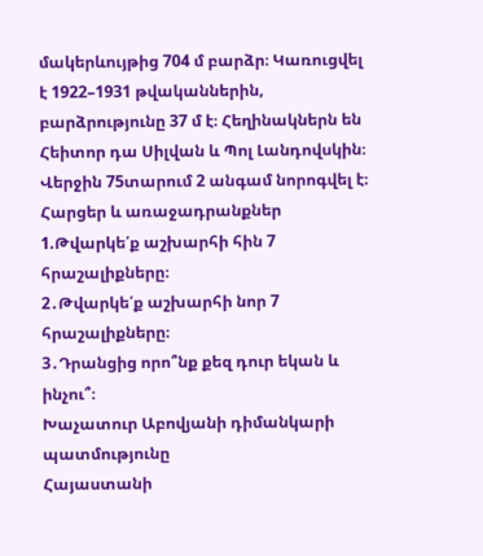մակերևույթից 704 մ բարձր։ Կառուցվել է 1922–1931 թվականներին, բարձրությունը 37 մ է։ Հեղինակներն են Հեիտոր դա Սիլվան և Պոլ Լանդովսկին։ Վերջին 75տարում 2 անգամ նորոգվել է։
Հարցեր և առաջադրանքներ
1.Թվարկե՛ք աշխարհի հին 7 հրաշալիքները։
2․Թվարկե՛ք աշխարհի նոր 7 հրաշալիքները։
3․Դրանցից որո՞նք քեզ դուր եկան և ինչու՞։
Խաչատուր Աբովյանի դիմանկարի պատմությունը
Հայաստանի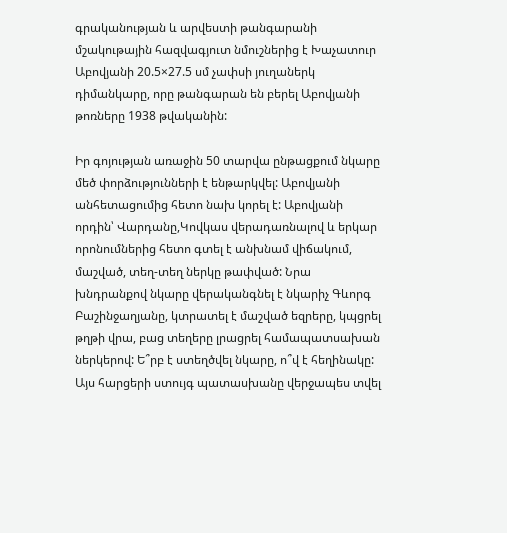գրականության և արվեստի թանգարանի մշակութային հազվագյուտ նմուշներից է Խաչատուր Աբովյանի 20.5×27.5 սմ չափսի յուղաներկ դիմանկարը, որը թանգարան են բերել Աբովյանի թոռները 1938 թվականին:

Իր գոյության առաջին 50 տարվա ընթացքում նկարը մեծ փորձությունների է ենթարկվել: Աբովյանի անհետացումից հետո նախ կորել է: Աբովյանի որդին՝ Վարդանը,Կովկաս վերադառնալով և երկար որոնումներից հետո գտել է անխնամ վիճակում, մաշված, տեղ-տեղ ներկը թափված: Նրա խնդրանքով նկարը վերականգնել է նկարիչ Գևորգ Բաշինջաղյանը, կտրատել է մաշված եզրերը, կպցրել թղթի վրա, բաց տեղերը լրացրել համապատսախան ներկերով: Ե՞րբ է ստեղծվել նկարը, ո՞վ է հեղինակը: Այս հարցերի ստույգ պատասխանը վերջապես տվել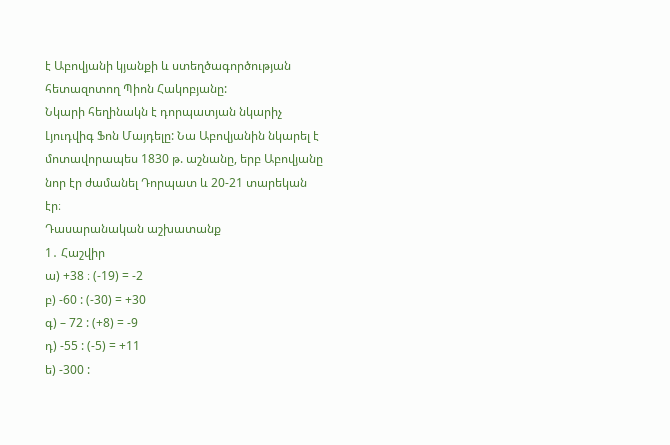է Աբովյանի կյանքի և ստեղծագործության հետազոտող Պիոն Հակոբյանը:
Նկարի հեղինակն է դորպատյան նկարիչ Լյուդվիգ Ֆոն Մայդելը: Նա Աբովյանին նկարել է մոտավորապես 1830 թ. աշնանը, երբ Աբովյանը նոր էր ժամանել Դորպատ և 20-21 տարեկան էր։
Դասարանական աշխատանք
1․ Հաշվիր
ա) +38 ։ (-19) = -2
բ) -60 : (-30) = +30
գ) – 72 : (+8) = -9
դ) -55 : (-5) = +11
ե) -300 :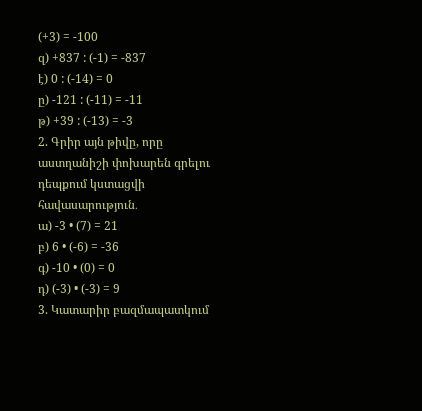(+3) = -100
զ) +837 : (-1) = -837
է) 0 : (-14) = 0
ը) -121 : (-11) = -11
թ) +39 : (-13) = -3
2. Գրիր այն թիվը, որը աստղանիշի փոխարեն գրելու դեպքում կստացվի հավասարություն․
ա) -3 • (7) = 21
բ) 6 • (-6) = -36
գ) -10 • (0) = 0
դ) (-3) • (-3) = 9
3. Կատարիր բազմապատկում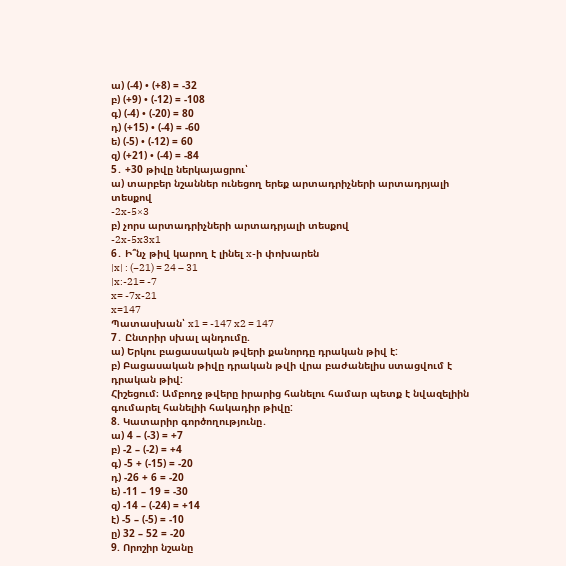ա) (-4) • (+8) = -32
բ) (+9) • (-12) = -108
գ) (-4) • (-20) = 80
դ) (+15) • (-4) = -60
ե) (-5) • (-12) = 60
զ) (+21) • (-4) = -84
5․ +30 թիվը ներկայացրու՝
ա) տարբեր նշաններ ունեցող երեք արտադրիչների արտադրյալի տեսքով
-2x-5×3
բ) չորս արտադրիչների արտադրյալի տեսքով
-2x-5x3x1
6․ Ի՞նչ թիվ կարող է լինել x-ի փոխարեն
|x| : (−21) = 24 – 31
|x:-21= -7
x= -7x-21
x=147
Պատասխան՝ x1 = -147 x2 = 147
7․ Ընտրիր սխալ պնդումը.
ա) Երկու բացասական թվերի քանորդը դրական թիվ է:
բ) Բացասական թիվը դրական թվի վրա բաժանելիս ստացվում է դրական թիվ:
Հիշեցում։ Ամբողջ թվերը իրարից հանելու համար պետք է նվազելիին գումարել հանելիի հակադիր թիվը:
8. Կատարիր գործողությունը․
ա) 4 – (-3) = +7
բ) -2 – (-2) = +4
գ) -5 + (-15) = -20
դ) -26 + 6 = -20
ե) -11 – 19 = -30
զ) -14 – (-24) = +14
է) -5 – (-5) = -10
ը) 32 – 52 = -20
9. Որոշիր նշանը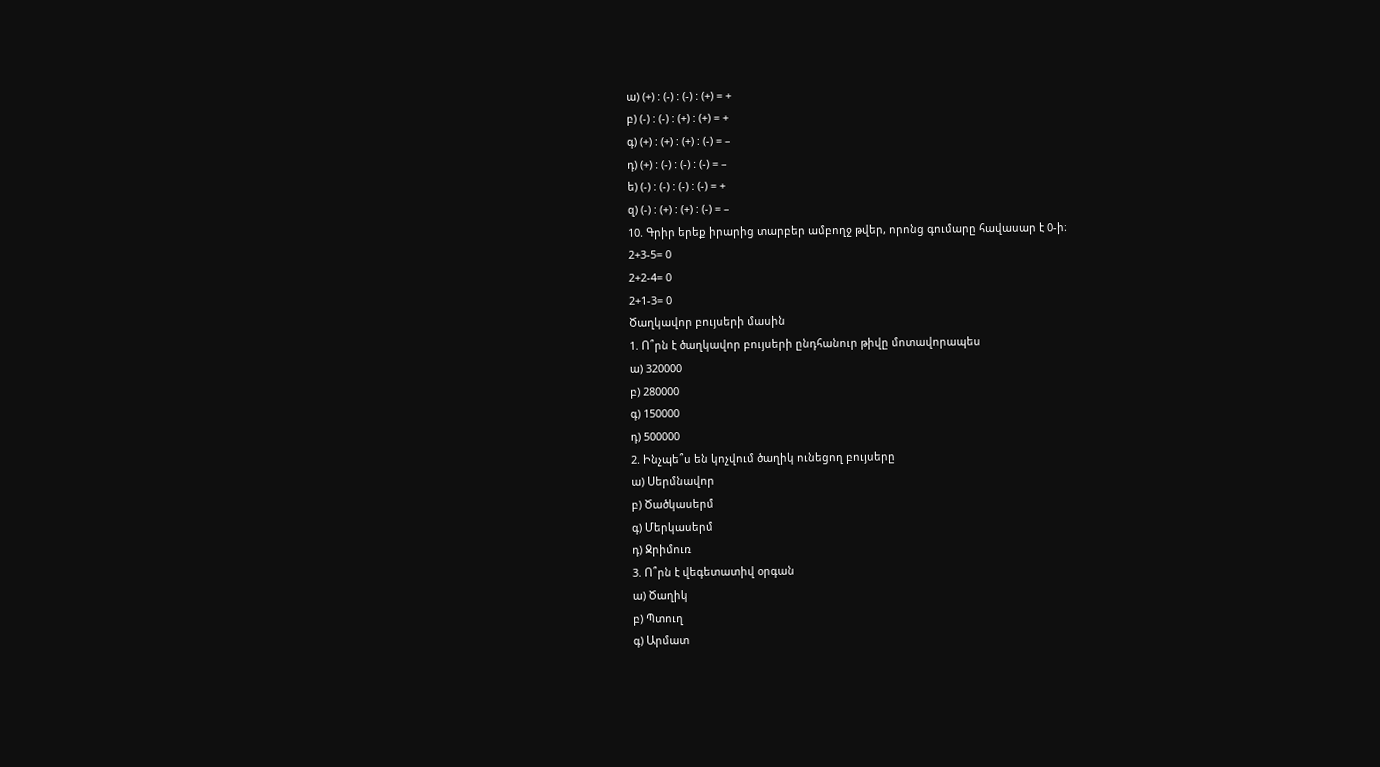ա) (+) : (-) : (-) : (+) = +
բ) (-) : (-) : (+) : (+) = +
գ) (+) : (+) : (+) : (-) = –
դ) (+) : (-) : (-) : (-) = –
ե) (-) : (-) : (-) : (-) = +
զ) (-) : (+) : (+) : (-) = –
10. Գրիր երեք իրարից տարբեր ամբողջ թվեր, որոնց գումարը հավասար է 0-ի։
2+3-5= 0
2+2-4= 0
2+1-3= 0
Ծաղկավոր բույսերի մասին
1. Ո՞րն է ծաղկավոր բույսերի ընդհանուր թիվը մոտավորապես
ա) 320000
բ) 280000
գ) 150000
դ) 500000
2. Ինչպե՞ս են կոչվում ծաղիկ ունեցող բույսերը
ա) Սերմնավոր
բ) Ծածկասերմ
գ) Մերկասերմ
դ) Ջրիմուռ
3. Ո՞րն է վեգետատիվ օրգան
ա) Ծաղիկ
բ) Պտուղ
գ) Արմատ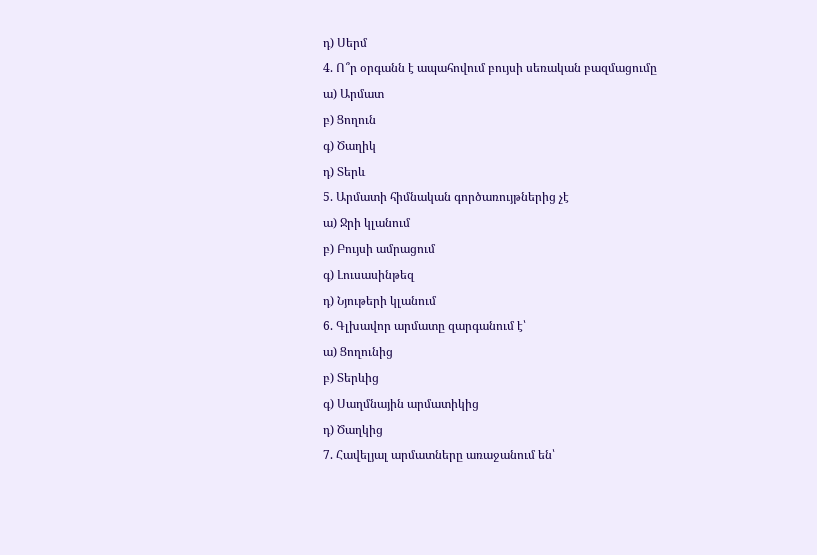դ) Սերմ
4. Ո՞ր օրգանն է ապահովում բույսի սեռական բազմացումը
ա) Արմատ
բ) Ցողուն
գ) Ծաղիկ
դ) Տերև
5. Արմատի հիմնական գործառույթներից չէ
ա) Ջրի կլանում
բ) Բույսի ամրացում
գ) Լուսասինթեզ
դ) Նյութերի կլանում
6. Գլխավոր արմատը զարգանում է՝
ա) Ցողունից
բ) Տերևից
գ) Սաղմնային արմատիկից
դ) Ծաղկից
7. Հավելյալ արմատները առաջանում են՝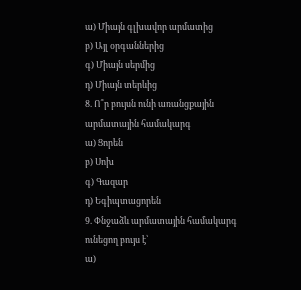ա) Միայն գլխավոր արմատից
բ) Այլ օրգաններից
գ) Միայն սերմից
դ) Միայն տերևից
8. Ո՞ր բույսն ունի առանցքային արմատային համակարգ
ա) Ցորեն
բ) Սոխ
գ) Գազար
դ) Եգիպտացորեն
9. Փնջաձև արմատային համակարգ ունեցող բույս է՝
ա)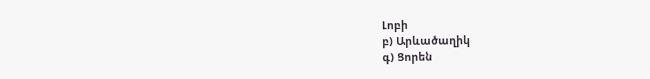Լոբի
բ) Արևածաղիկ
գ) Ցորեն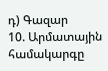դ) Գազար
10. Արմատային համակարգը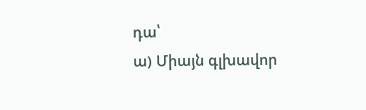դա՝
ա) Միայն գլխավոր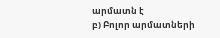արմատն է
բ) Բոլոր արմատների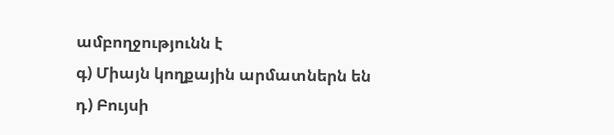ամբողջությունն է
գ) Միայն կողքային արմատներն են
դ) Բույսի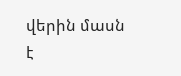վերին մասն է